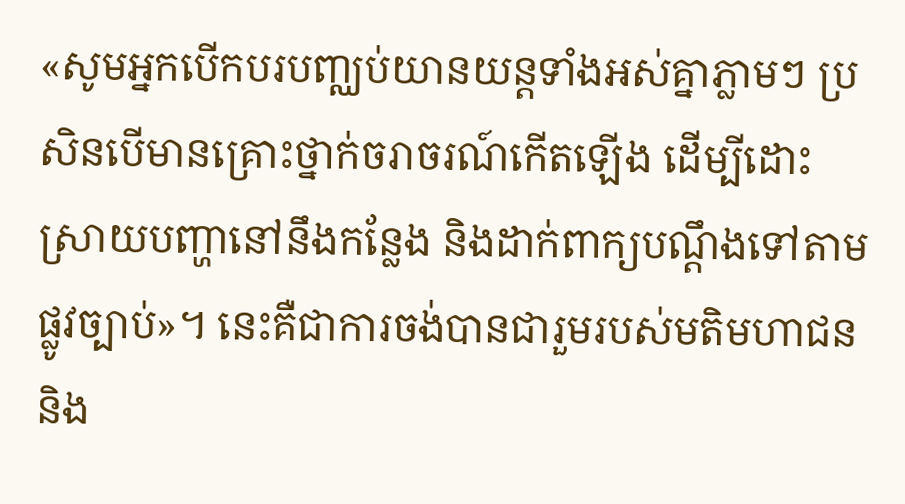«សូមអ្នកបើកបរបញ្ឈប់យានយន្តទាំងអស់គ្នាភ្លាមៗ ប្រសិនបើមានគ្រោះថ្នាក់ចរាចរណ៍កើតឡើង ដើម្បីដោះស្រាយបញ្ហានៅនឹងកន្លែង និងដាក់ពាក្យបណ្តឹងទៅតាមផ្លូវច្បាប់»។ នេះគឺជាការចង់បានជារួមរបស់មតិមហាជន និង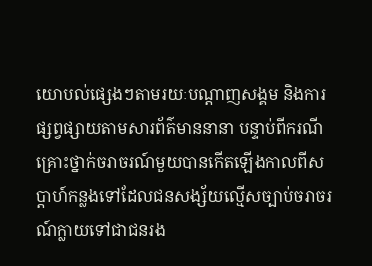យោបល់ផ្សេងៗតាមរយៈបណ្តាញសង្គម និងការផ្សព្វផ្សាយតាមសារព័ត៌មាននានា បន្ទាប់ពីករណីគ្រោះថ្នាក់ចរាចរណ៍មួយបានកើតឡើងកាលពីសប្តាហ៍កន្លងទៅដែលជនសង្ស័យល្មើសច្បាប់ចរាចរណ៍ក្លាយទៅជាជនរង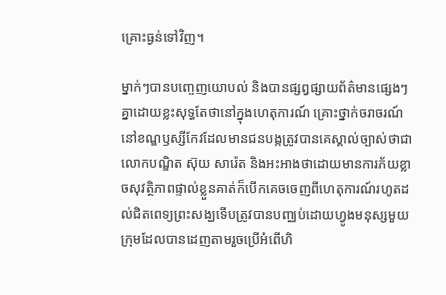គ្រោះធ្ងន់ទៅវិញ។

ម្នាក់ៗបានបញ្ចេញយោបល់ និងបានផ្សព្វផ្សាយព័ត៌មានផ្សេងៗគ្នាដោយខ្លះសុទ្ធតែថានៅក្នុងហេតុការណ៍ គ្រោះថ្នាក់ចរាចរណ៍នៅខណ្ឌឫស្សីកែវដែលមានជនបង្កត្រូវបានគេស្គាល់ច្បាស់ថាជាលោកបណ្ឌិត ស៊ុយ សារ៉េត និងអះអាងថាដោយមានការភ័យខ្លាចសុវត្ថិភាពផ្ទាល់ខ្លួនគាត់ក៏បើកគេចចេញពីហេតុការណ៍រហូតដល់ជិតពេទ្យព្រះសង្ឃទើបត្រូវបានបញ្ឈប់ដោយហ្វូងមនុស្សមួយក្រុមដែលបានដេញតាមរួចប្រើអំពើហិ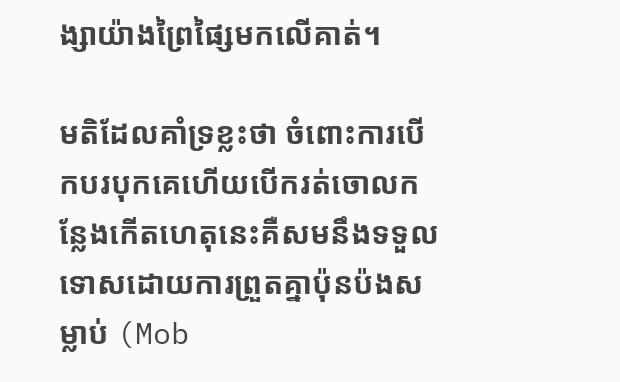ង្សាយ៉ាងព្រៃផ្សៃមកលើគាត់។

មតិដែលគាំទ្រខ្លះថា ចំពោះការបើកបរបុកគេហើយបើករត់ចោលកន្លែងកើតហេតុនេះគឺសមនឹងទទួលទោសដោយការព្រួតគ្នាប៉ុនប៉ងសម្លាប់ (Mob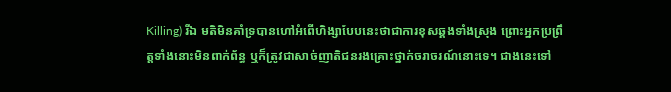Killing) រីឯ មតិមិនគាំទ្របានហៅអំពើហិង្សាបែបនេះថាជាការខុសឆ្គងទាំងស្រុង ព្រោះអ្នកប្រព្រឹត្តទាំងនោះមិនពាក់ព័ន្ធ ឬក៏ត្រូវជាសាច់ញាតិជនរងគ្រោះថ្នាក់ចរាចរណ៍នោះទេ។ ជាងនេះទៅ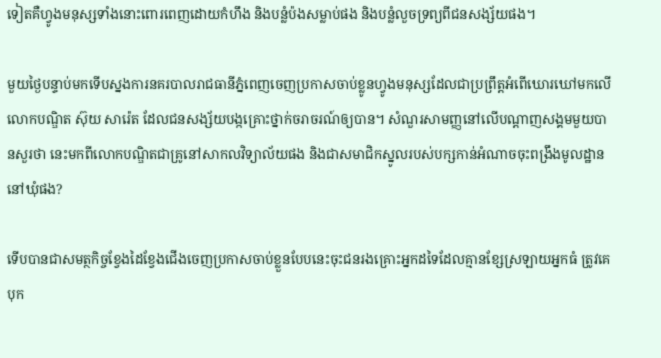ទៀតគឺហ្វូងមនុស្សទាំងនោះពោរពេញដោយកំហឹង និងបន្លំប៉ងសម្លាប់ផង និងបន្លំលួចទ្រព្យពីជនសង្ស័យផង។

មួយថ្ងៃបន្ទាប់មកទើបស្នងការនគរបាលរាជធានីភ្នំពេញចេញប្រកាសចាប់ខ្លូនហ្វូងមនុស្សដែលជាប្រព្រឹត្តអំពើឃោរឃៅមកលើលោកបណ្ឌិត ស៊ុយ សារ៉េត ដែលជនសង្ស័យបង្កគ្រោះថ្នាក់ចរាចរណ៍ឲ្យបាន។ សំណួរសាមញ្ញនៅលើបណ្តាញសង្គមមួយបានសួរថា នេះមកពីលោកបណ្ឌិតជាគ្រូនៅសាកលវិទ្យាល័យផង និងជាសមាជិកស្នូលរបស់បក្សកាន់អំណាចចុះពង្រឹងមូលដ្ឋាននៅឃុំផង?

ទើបបានជាសមត្ថកិច្ចខ្វែងដៃខ្វែងជើងចេញប្រកាសចាប់ខ្លួនបែបនេះចុះជនរងគ្រោះអ្នកដទៃដែលគ្មានខ្សែស្រឡាយអ្នកធំ ត្រូវគេបុក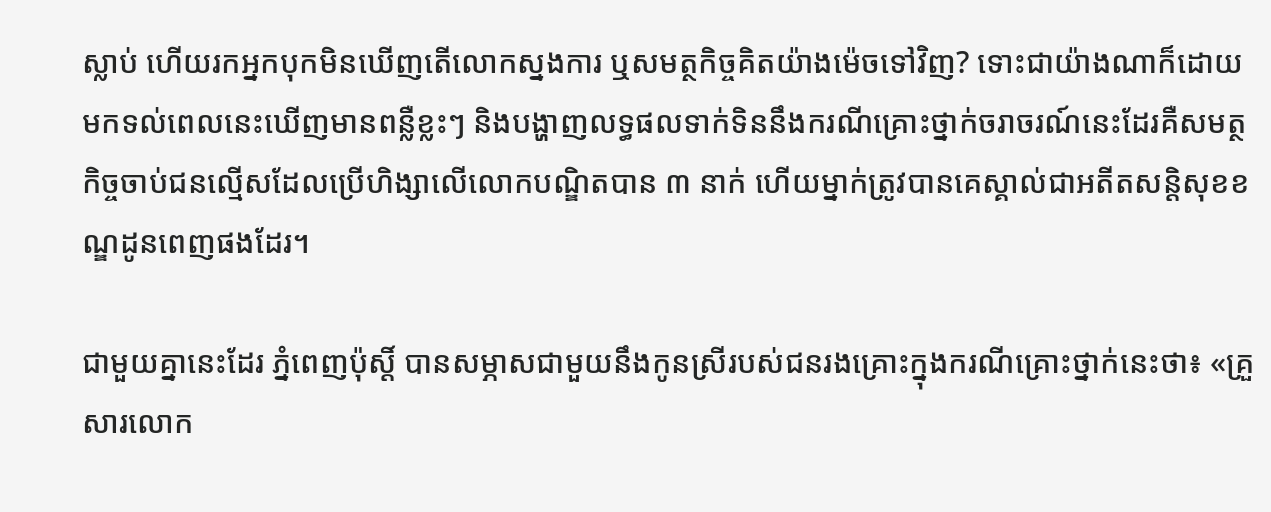ស្លាប់ ហើយរកអ្នកបុកមិនឃើញតើលោកស្នងការ ឬសមត្ថកិច្ចគិតយ៉ាងម៉េចទៅវិញ? ទោះជាយ៉ាងណាក៏ដោយ មកទល់ពេលនេះឃើញមានពន្លឺខ្លះៗ និងបង្ហាញលទ្ធផលទាក់ទិននឹងករណីគ្រោះថ្នាក់ចរាចរណ៍នេះដែរគឺសមត្ថកិច្ចចាប់ជនល្មើសដែលប្រើហិង្សាលើលោកបណ្ឌិតបាន ៣ នាក់ ហើយម្នាក់ត្រូវបានគេស្គាល់ជាអតីតសន្តិសុខខណ្ឌដូនពេញផងដែរ។

ជាមួយគ្នានេះដែរ ភ្នំពេញប៉ុស្តិ៍ បានសម្ភាសជាមួយនឹងកូនស្រីរបស់ជនរងគ្រោះក្នុងករណីគ្រោះថ្នាក់នេះថា៖ «គ្រួសារលោក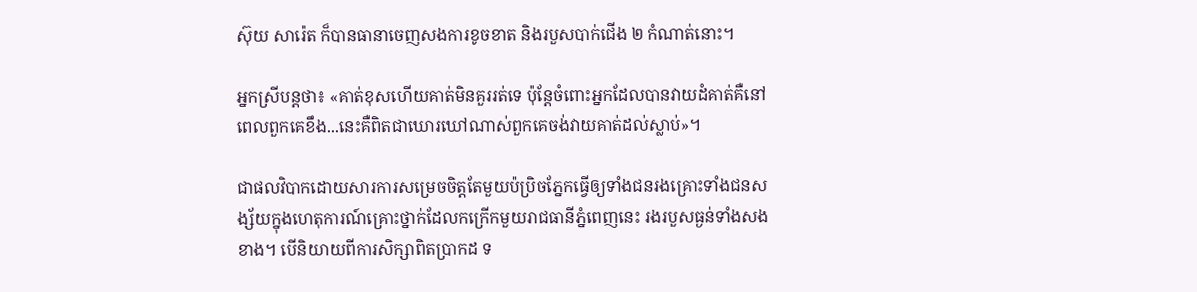ស៊ុយ សារ៉េត ក៏បានធានាចេញសងការខូចខាត និងរបួសបាក់ជើង ២ កំណាត់នោះ។

អ្នកស្រីបន្តថា៖ «គាត់ខុសហើយគាត់មិនគួររត់ទេ ប៉ុន្តែចំពោះអ្នកដែលបានវាយដំគាត់គឺនៅពេលពួកគេខឹង...នេះគឺពិតជាឃោរឃៅណាស់ពួកគេចង់វាយគាត់ដល់ស្លាប់»។

ជាផលវិបាកដោយសារការសម្រេចចិត្តតែមួយប៉ប្រិចភ្នែកធ្វើឲ្យទាំងជនរងគ្រោះទាំងជនសង្ស័យក្នុងហេតុការណ៍គ្រោះថ្នាក់ដែលកក្រើកមួយរាជធានីភ្នំពេញនេះ រងរបួសធ្ងន់ទាំងសងខាង។ បើនិយាយពីការសិក្សាពិតប្រាកដ ទ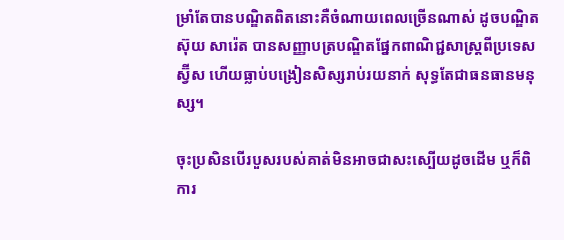ម្រាំតែបានបណ្ឌិតពិតនោះគឺចំណាយពេលច្រើនណាស់ ដូចបណ្ឌិត ស៊ុយ សារ៉េត បានសញ្ញាបត្របណ្ឌិតផ្នែកពាណិជ្ជសាស្ត្រពីប្រទេសស្វ៊ីស ហើយធ្លាប់បង្រៀនសិស្សរាប់រយនាក់ សុទ្ធតែជាធនធានមនុស្ស។

ចុះប្រសិនបើរបួសរបស់គាត់មិនអាចជាសះស្បើយដូចដើម ឬក៏ពិការ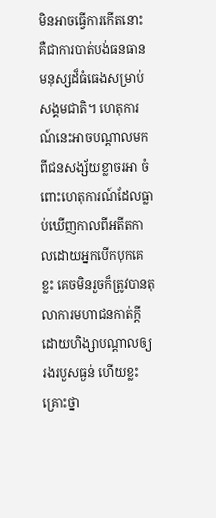មិនអាចធ្វើការកើតនោះ គឺជាការបាត់បង់ធនធានមនុស្សដ៏ធំធេងសម្រាប់សង្គមជាតិ។ ហេតុការណ៍នេះអាចបណ្តាលមកពីជនសង្ស័យខ្លាចរអា ចំពោះហេតុការណ៍ដែលធ្លាប់ឃើញកាលពីអតីតកាលដោយអ្នកបើកបុកគេខ្លះ គេចមិនរួចក៏ត្រូវបានតុលាការមហាជនកាត់ក្តីដោយហិង្សាបណ្តាលឲ្យរងរបួសធ្ងន់ ហើយខ្លះគ្រោះថ្នា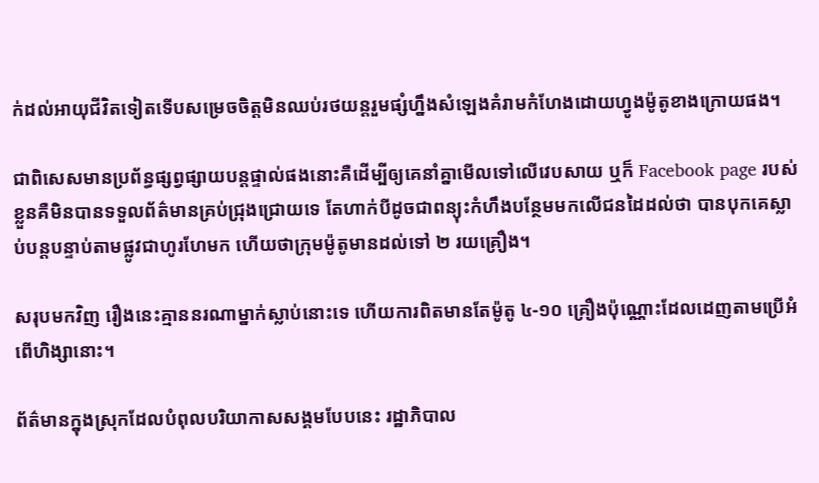ក់ដល់អាយុជីវិតទៀតទើបសម្រេចចិត្តមិនឈប់រថយន្តរួមផ្សំហ្នឹងសំឡេងគំរាមកំហែងដោយហ្វូងម៉ូតូខាងក្រោយផង។

ជាពិសេសមានប្រព័ន្ធផ្សព្វផ្សាយបន្តផ្ទាល់ផងនោះគឺដើម្បីឲ្យគេនាំគ្នាមើលទៅលើវេបសាយ ឬក៏ Facebook page របស់ខ្លួនគឺមិនបានទទួលព័ត៌មានគ្រប់ជ្រុងជ្រោយទេ តែហាក់បីដូចជាពន្យុះកំហឹងបន្ថែមមកលើជនដៃដល់ថា បានបុកគេស្លាប់បន្តបន្ទាប់តាមផ្លូវជាហូរហែមក ហើយថាក្រុមម៉ូតូមានដល់ទៅ ២ រយគ្រឿង។

សរុបមកវិញ រឿងនេះគ្មាននរណាម្នាក់ស្លាប់នោះទេ ហើយការពិតមានតែម៉ូតូ ៤-១០ គ្រឿងប៉ុណ្ណោះដែលដេញតាមប្រើអំពើហិង្សានោះ។

ព័ត៌មានក្នុងស្រុកដែលបំពុលបរិយាកាសសង្គមបែបនេះ រដ្ឋាភិបាល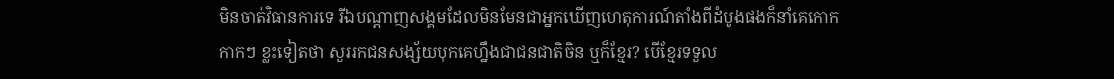មិនចាត់វិធានការទេ រីឯបណ្តាញសង្គមដែលមិនមែនជាអ្នកឃើញហេតុការណ៍តាំងពីដំបូងផងក៏នាំគេកោកកាកៗ ខ្លះទៀតថា សួររកជនសង្ស័យបុកគេហ្នឹងជាជនជាតិចិន ឬក៏ខ្មែរ? បើខ្មែរទទួល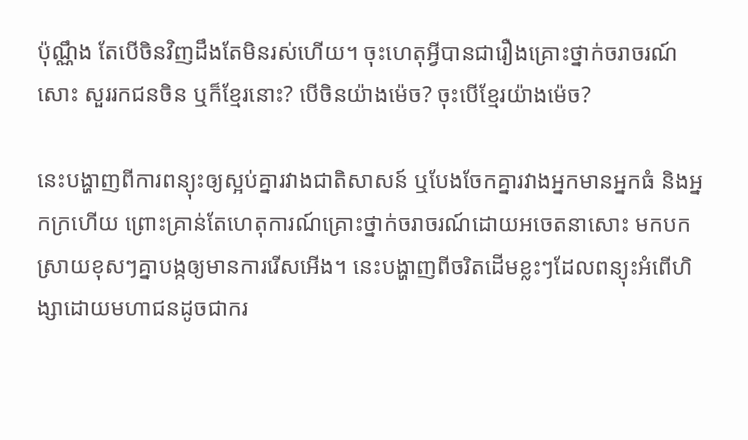ប៉ុណ្ណឹង តែបើចិនវិញដឹងតែមិនរស់ហើយ។ ចុះហេតុអ្វីបានជារឿងគ្រោះថ្នាក់ចរាចរណ៍សោះ សួររកជនចិន ឬក៏ខ្មែរនោះ? បើចិនយ៉ាងម៉េច? ចុះបើខ្មែរយ៉ាងម៉េច?

នេះបង្ហាញពីការពន្យុះឲ្យស្អប់គ្នារវាងជាតិសាសន៍ ឬបែងចែកគ្នារវាងអ្នកមានអ្នកធំ និងអ្នកក្រហើយ ព្រោះគ្រាន់តែហេតុការណ៍គ្រោះថ្នាក់ចរាចរណ៍ដោយអចេតនាសោះ មកបកស្រាយខុសៗគ្នាបង្កឲ្យមានការរើសអើង។ នេះបង្ហាញពីចរិតដើមខ្លះៗដែលពន្យុះអំពើហិង្សាដោយមហាជនដូចជាករ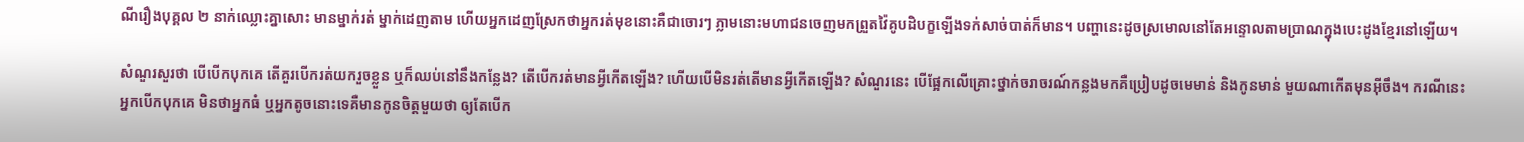ណីរឿងបុគ្គល ២ នាក់ឈ្លោះគ្នាសោះ មានម្នាក់រត់ ម្នាក់ដេញតាម ហើយអ្នកដេញស្រែកថាអ្នករត់មុខនោះគឺជាចោរៗ ភ្លាមនោះមហាជនចេញមកព្រួតវ៉ៃគូបដិបក្ខឡើងទក់សាច់បាត់ក៏មាន។ បញ្ហានេះដូចស្រមោលនៅតែអន្ទោលតាមប្រាណក្នុងបេះដូងខ្មែរនៅឡើយ។

សំណួរសួរថា បើបើកបុកគេ តើគួរបើករត់យករួចខ្លួន ឬក៏ឈប់នៅនឹងកន្លែង? តើបើករត់មានអ្វីកើតឡើង? ហើយបើមិនរត់តើមានអ្វីកើតឡើង? សំណួរនេះ បើផ្អែកលើគ្រោះថ្នាក់ចរាចរណ៍កន្លងមកគឺប្រៀបដូចមេមាន់ និងកូនមាន់ មួយណាកើតមុនអ៊ីចឹង។ ករណីនេះអ្នកបើកបុកគេ មិនថាអ្នកធំ ឬអ្នកតូចនោះទេគឺមានកូនចិត្តមួយថា ឲ្យតែបើក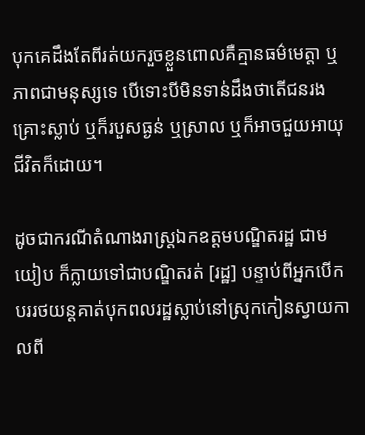បុកគេដឹងតែពីរត់យករួចខ្លួនពោលគឺគ្មានធម៌មេត្តា ឬភាពជាមនុស្សទេ បើទោះបីមិនទាន់ដឹងថាតើជនរងគ្រោះស្លាប់ ឬក៏របួសធ្ងន់ ឬស្រាល ឬក៏អាចជួយអាយុជីវិតក៏ដោយ។

ដូចជាករណីតំណាងរាស្ត្រឯកឧត្តមបណ្ឌិតរដ្ឋ ជាម យៀប ក៏ក្លាយទៅជាបណ្ឌិតរត់ [រដ្ឋ] បន្ទាប់ពីអ្នកបើកបររថយន្តគាត់បុកពលរដ្ឋស្លាប់នៅស្រុកកៀនស្វាយកាលពី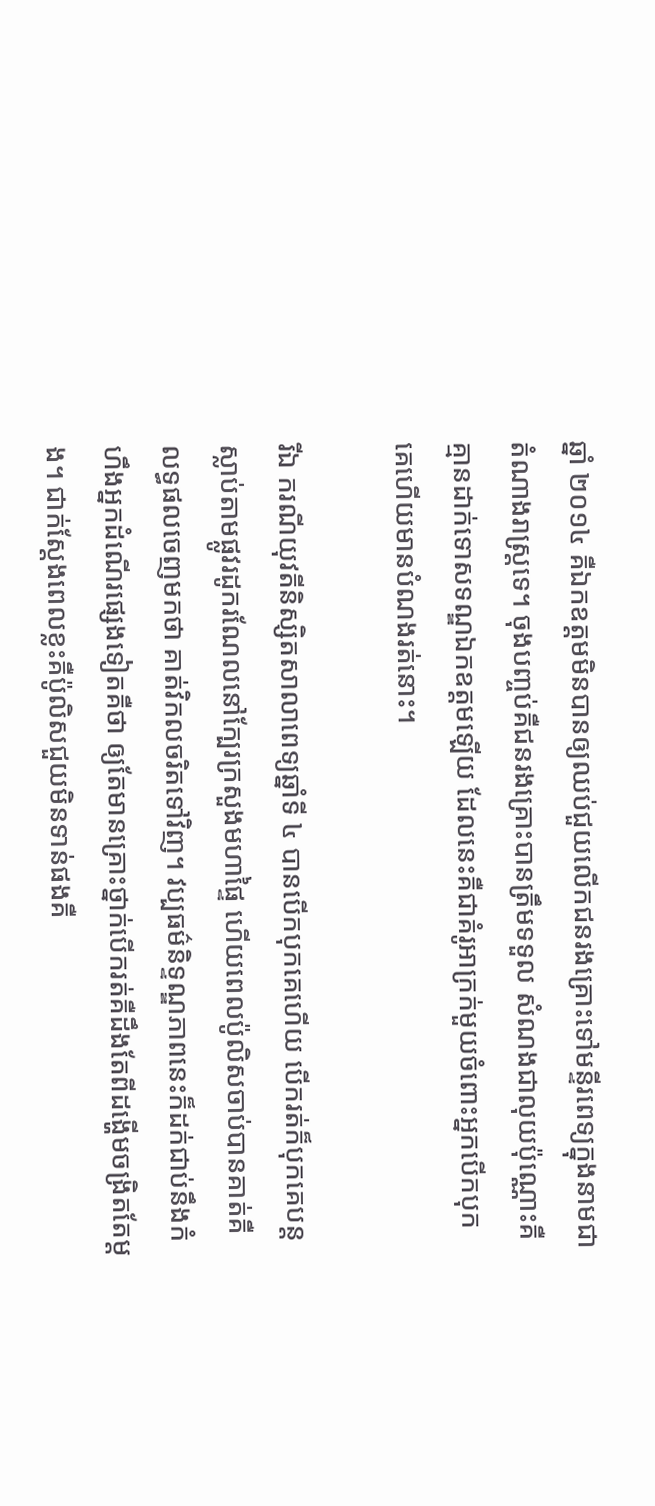ឆ្នាំ ២០១៤ គឺឯកឧត្តមមិនបានឲ្យឈប់ជួយលើកជនរងគ្រោះទៅមន្ទីរពេទ្យក្នុងនាមជាតំណាងរាស្ត្រទេ។ ចុងបញ្ចប់គឺជនរងគ្រោះបានត្រឹមទទួល សំណងជាលុយប៉ុណ្ណោះគឺគ្មានដាក់ទោសទណ្ឌឯកឧត្តមឡើយ ដែលនេះគឺជាគំរូអាក្រក់មួយចំពោះអ្នកបើកបុកគេហើយមានបំណងរត់នោះ។

រីឯ ករណីយុវតីនិស្សិតសាលាពេទ្យឆ្នាំទី ៤ បានបើកបុកគេហើយ បើករត់ក៏បុកគេបន្តស្លាប់តាមផ្លូវរដូករណែលនៅក្បែរក្រសួងមហាផ្ទៃ ហើយពេលប៉ូលិសចាប់បានគាត់គឺលទ្ធផលចេញមកថា គាត់វិកលចរិតទៅវិញ។ វប្បធម៌និទ្ទណ្ឌភាពនេះក៏ដក់ជាប់នឹងកំហឹងអ្នកដំណើរផ្សេងទៀតគឺថា ឲ្យតែមានគ្រោះថ្នាក់បើករត់គឺដឹងតែពីដង្ហើមចង្រិតតែម្តង។ ជាក់ស្តែងពេលខ្លះគឺប៉ូលិសជួយមិនទាន់ផងគឺ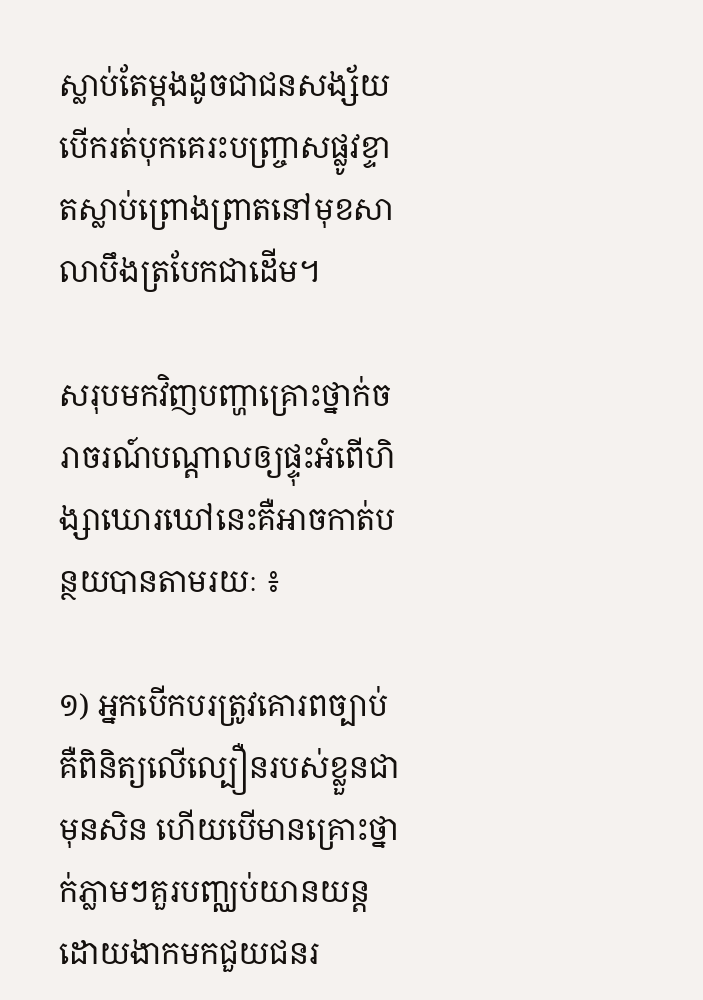ស្លាប់តែម្តងដូចជាជនសង្ស័យបើករត់បុកគេរះបញ្ច្រាសផ្លូវខ្ទាតស្លាប់ព្រោងព្រាតនៅមុខសាលាបឹងត្របែកជាដើម។

សរុបមកវិញបញ្ហាគ្រោះថ្នាក់ចរាចរណ៍បណ្តាលឲ្យផ្ទុះអំពើហិង្សាឃោរឃៅនេះគឺអាចកាត់បន្ថយបានតាមរយៈ ៖

១) អ្នកបើកបរត្រូវគោរពច្បាប់គឺពិនិត្យលើល្បឿនរបស់ខ្លួនជាមុនសិន ហើយបើមានគ្រោះថ្នាក់ភ្លាមៗគួរបញ្ឈប់យានយន្ត ដោយងាកមកជួយជនរ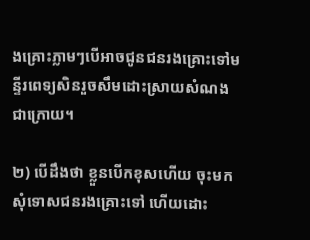ងគ្រោះភ្លាមៗបើអាចជូនជនរងគ្រោះទៅមន្ទីរពេទ្យសិនរួចសឹមដោះស្រាយសំណងជាក្រោយ។

២) បើដឹងថា ខ្លួនបើកខុសហើយ ចុះមកសុំទោសជនរងគ្រោះទៅ ហើយដោះ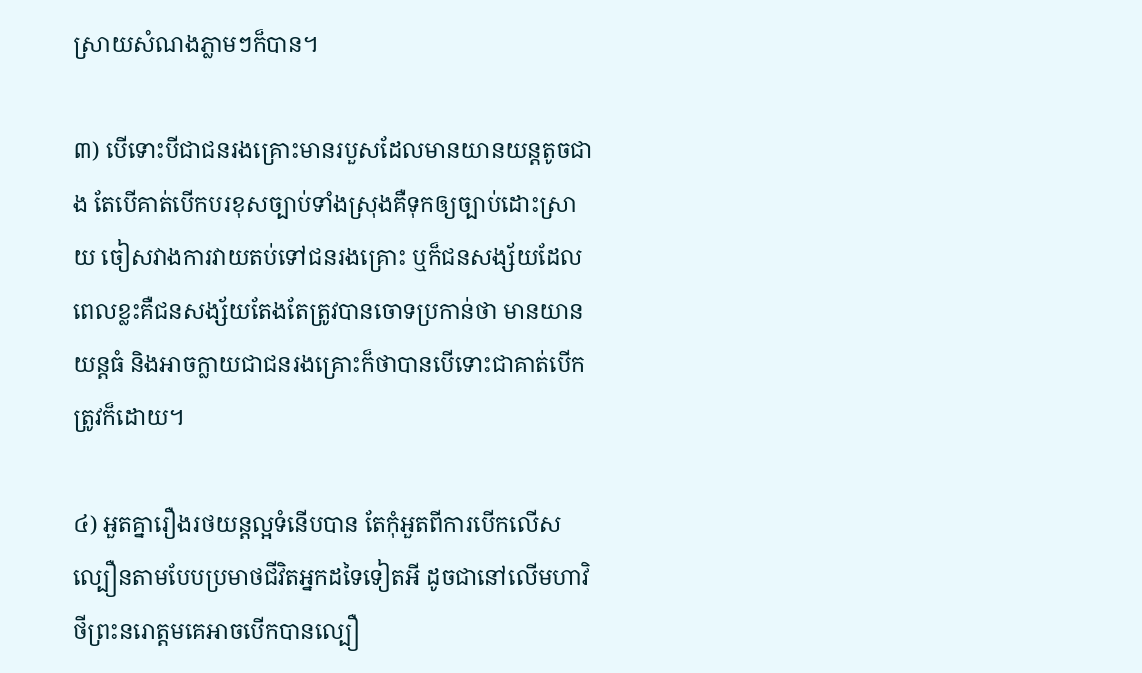ស្រាយសំណងភ្លាមៗក៏បាន។

៣) បើទោះបីជាជនរងគ្រោះមានរបួសដែលមានយានយន្តតូចជាង តែបើគាត់បើកបរខុសច្បាប់ទាំងស្រុងគឺទុកឲ្យច្បាប់ដោះស្រាយ ចៀសវាងការវាយតប់ទៅជនរងគ្រោះ ឬក៏ជនសង្ស័យដែលពេលខ្លះគឺជនសង្ស័យតែងតែត្រូវបានចោទប្រកាន់ថា មានយានយន្តធំ និងអាចក្លាយជាជនរងគ្រោះក៏ថាបានបើទោះជាគាត់បើកត្រូវក៏ដោយ។

៤) អួតគ្នារឿងរថយន្តល្អទំនើបបាន តែកុំអួតពីការបើកលើសល្បឿនតាមបែបប្រមាថជីវិតអ្នកដទៃទៀតអី ដូចជានៅលើមហាវិថីព្រះនរោត្តមគេអាចបើកបានល្បឿ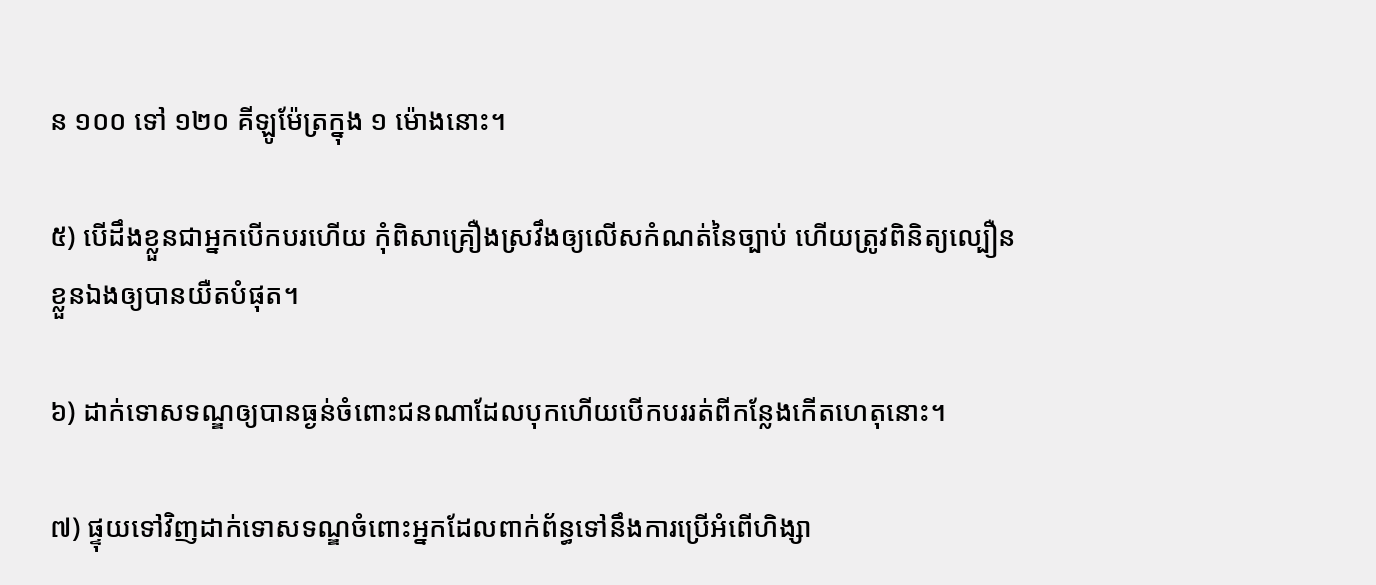ន ១០០ ទៅ ១២០ គីឡូម៉ែត្រក្នុង ១ ម៉ោងនោះ។

៥) បើដឹងខ្លួនជាអ្នកបើកបរហើយ កុំពិសាគ្រឿងស្រវឹងឲ្យលើសកំណត់នៃច្បាប់ ហើយត្រូវពិនិត្យល្បឿនខ្លួនឯងឲ្យបានយឺតបំផុត។

៦) ដាក់ទោសទណ្ឌឲ្យបានធ្ងន់ចំពោះជនណាដែលបុកហើយបើកបររត់ពីកន្លែងកើតហេតុនោះ។

៧) ផ្ទុយទៅវិញដាក់ទោសទណ្ឌចំពោះអ្នកដែលពាក់ព័ន្ធទៅនឹងការប្រើអំពើហិង្សា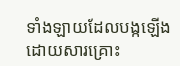ទាំងឡាយដែលបង្កឡើងដោយសារគ្រោះ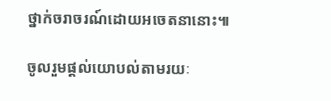ថ្នាក់ចរាចរណ៍ដោយអចេតនានោះ៕

ចូលរួមផ្តល់យោបល់តាមរយៈ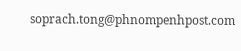soprach.tong@phnompenhpost.com